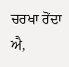ਚਰਖਾ ਰੋਂਦਾ ਐ,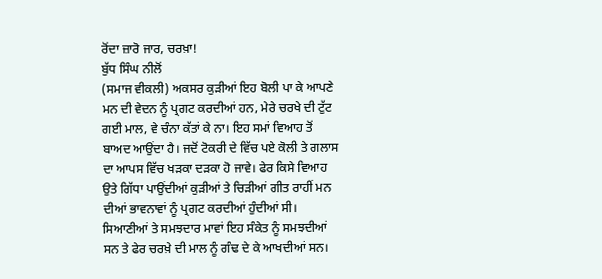ਰੋਂਦਾ ਜ਼ਾਰੋ ਜਾਰ, ਚਰਖ਼ਾ!
ਬੁੱਧ ਸਿੰਘ ਨੀਲੋਂ
(ਸਮਾਜ ਵੀਕਲੀ) ਅਕਸਰ ਕੁੜੀਆਂ ਇਹ ਬੋਲੀ ਪਾ ਕੇ ਆਪਣੇ ਮਨ ਦੀ ਵੇਦਨ ਨੂੰ ਪ੍ਰਗਟ ਕਰਦੀਆਂ ਹਨ, ਮੇਰੇ ਚਰਖੇ ਦੀ ਟੁੱਟ ਗਈ ਮਾਲ, ਵੇ ਚੰਨਾ ਕੱਤਾਂ ਕੇ ਨਾ। ਇਹ ਸਮਾਂ ਵਿਆਹ ਤੋਂ ਬਾਅਦ ਆਉਂਦਾ ਹੈ। ਜਦੋਂ ਟੋਕਰੀ ਦੇ ਵਿੱਚ ਪਏ ਕੋਲੀ ਤੇ ਗਲਾਸ ਦਾ ਆਪਸ ਵਿੱਚ ਖੜਕਾ ਦੜਕਾ ਹੋ ਜਾਵੇ। ਫੇਰ ਕਿਸੇ ਵਿਆਹ ਉਤੇ ਗਿੱਧਾ ਪਾਉਂਦੀਆਂ ਕੁੜੀਆਂ ਤੇ ਚਿੜੀਆਂ ਗੀਤ ਰਾਹੀਂ ਮਨ ਦੀਆਂ ਭਾਵਨਾਵਾਂ ਨੂੰ ਪ੍ਰਗਟ ਕਰਦੀਆਂ ਹੁੰਦੀਆਂ ਸੀ। ਸਿਆਣੀਆਂ ਤੇ ਸਮਝਦਾਰ ਮਾਵਾਂ ਇਹ ਸੰਕੇਤ ਨੂੰ ਸਮਝਦੀਆਂ ਸਨ ਤੇ ਫੇਰ ਚਰਖ਼ੇ ਦੀ ਮਾਲ ਨੂੰ ਗੰਢ ਦੇ ਕੇ ਆਖਦੀਆਂ ਸਨ।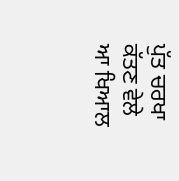ਪੁੱਤ ਚਰਖਾ ਕੱਤਣ ਵੇਲੇ ਆ ਖਿਆਲ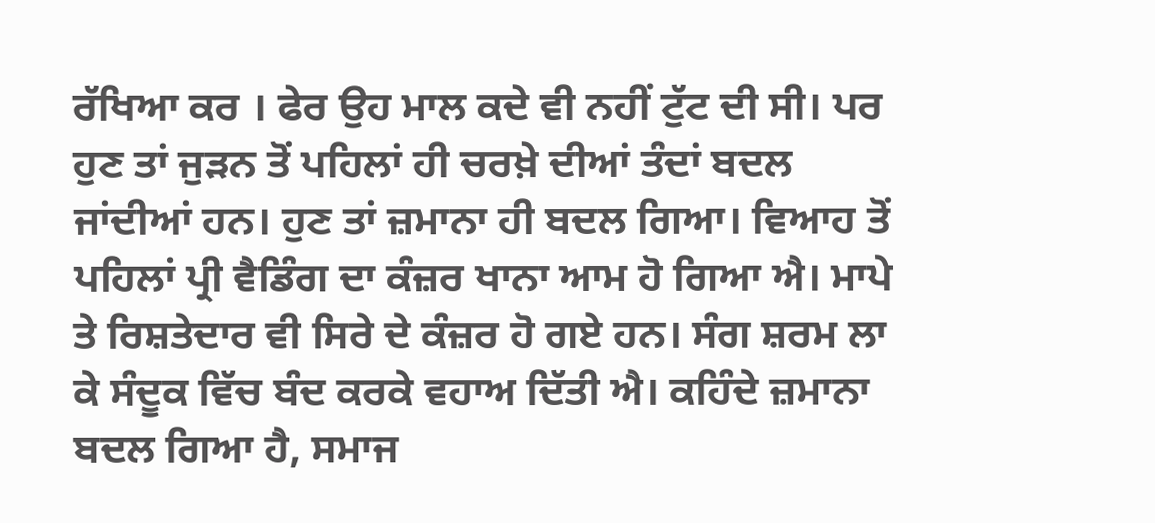ਰੱਖਿਆ ਕਰ । ਫੇਰ ਉਹ ਮਾਲ ਕਦੇ ਵੀ ਨਹੀਂ ਟੁੱਟ ਦੀ ਸੀ। ਪਰ ਹੁਣ ਤਾਂ ਜੁੜਨ ਤੋਂ ਪਹਿਲਾਂ ਹੀ ਚਰਖ਼ੇ ਦੀਆਂ ਤੰਦਾਂ ਬਦਲ ਜਾਂਦੀਆਂ ਹਨ। ਹੁਣ ਤਾਂ ਜ਼ਮਾਨਾ ਹੀ ਬਦਲ ਗਿਆ। ਵਿਆਹ ਤੋਂ ਪਹਿਲਾਂ ਪ੍ਰੀ ਵੈਡਿੰਗ ਦਾ ਕੰਜ਼ਰ ਖਾਨਾ ਆਮ ਹੋ ਗਿਆ ਐ। ਮਾਪੇ ਤੇ ਰਿਸ਼ਤੇਦਾਰ ਵੀ ਸਿਰੇ ਦੇ ਕੰਜ਼ਰ ਹੋ ਗਏ ਹਨ। ਸੰਗ ਸ਼ਰਮ ਲਾ ਕੇ ਸੰਦੂਕ ਵਿੱਚ ਬੰਦ ਕਰਕੇ ਵਹਾਅ ਦਿੱਤੀ ਐ। ਕਹਿੰਦੇ ਜ਼ਮਾਨਾ ਬਦਲ ਗਿਆ ਹੈ, ਸਮਾਜ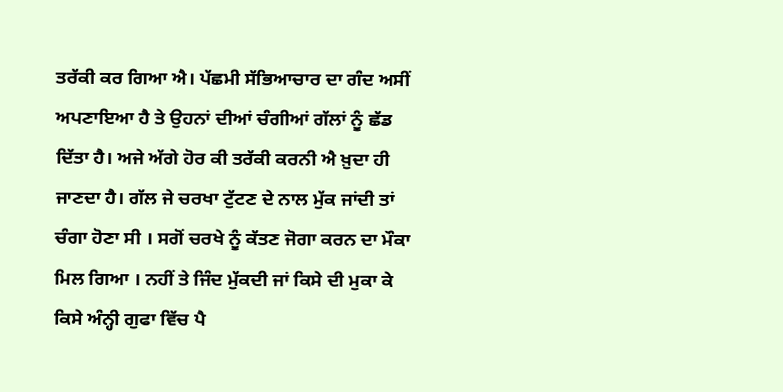ਤਰੱਕੀ ਕਰ ਗਿਆ ਐ। ਪੱਛਮੀ ਸੱਭਿਆਚਾਰ ਦਾ ਗੰਦ ਅਸੀਂ ਅਪਣਾਇਆ ਹੈ ਤੇ ਉਹਨਾਂ ਦੀਆਂ ਚੰਗੀਆਂ ਗੱਲਾਂ ਨੂੰ ਛੱਡ ਦਿੱਤਾ ਹੈ। ਅਜੇ ਅੱਗੇ ਹੋਰ ਕੀ ਤਰੱਕੀ ਕਰਨੀ ਐ ਖ਼ੁਦਾ ਹੀ ਜਾਣਦਾ ਹੈ। ਗੱਲ ਜੇ ਚਰਖਾ ਟੁੱਟਣ ਦੇ ਨਾਲ ਮੁੱਕ ਜਾਂਦੀ ਤਾਂ ਚੰਗਾ ਹੋਣਾ ਸੀ । ਸਗੋਂ ਚਰਖੇ ਨੂੰ ਕੱਤਣ ਜੋਗਾ ਕਰਨ ਦਾ ਮੌਕਾ ਮਿਲ ਗਿਆ । ਨਹੀਂ ਤੇ ਜਿੰਦ ਮੁੱਕਦੀ ਜਾਂ ਕਿਸੇ ਦੀ ਮੁਕਾ ਕੇ ਕਿਸੇ ਅੰਨ੍ਹੀ ਗੁਫਾ ਵਿੱਚ ਪੈ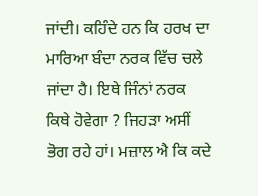ਜਾਂਦੀ। ਕਹਿੰਦੇ ਹਨ ਕਿ ਹਰਖ ਦਾ ਮਾਰਿਆ ਬੰਦਾ ਨਰਕ ਵਿੱਚ ਚਲੇ ਜਾਂਦਾ ਹੈ। ਇਥੇ ਜਿੰਨਾਂ ਨਰਕ ਕਿਥੇ ਹੋਵੇਗਾ ? ਜਿਹੜਾ ਅਸੀਂ ਭੋਗ ਰਹੇ ਹਾਂ। ਮਜ਼ਾਲ ਐ ਕਿ ਕਦੇ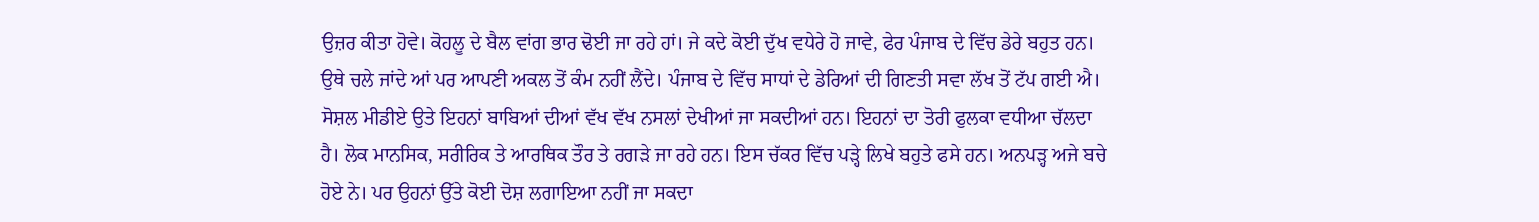ਉਜ਼ਰ ਕੀਤਾ ਹੋਵੇ। ਕੋਹਲੂ ਦੇ ਬੈਲ ਵਾਂਗ ਭਾਰ ਢੋਈ ਜਾ ਰਹੇ ਹਾਂ। ਜੇ ਕਦੇ ਕੋਈ ਦੁੱਖ ਵਧੇਰੇ ਹੋ ਜਾਵੇ, ਫੇਰ ਪੰਜਾਬ ਦੇ ਵਿੱਚ ਡੇਰੇ ਬਹੁਤ ਹਨ। ਉਥੇ ਚਲੇ ਜਾਂਦੇ ਆਂ ਪਰ ਆਪਣੀ ਅਕਲ ਤੋਂ ਕੰਮ ਨਹੀਂ ਲੈਂਦੇ। ਪੰਜਾਬ ਦੇ ਵਿੱਚ ਸਾਧਾਂ ਦੇ ਡੇਰਿਆਂ ਦੀ ਗਿਣਤੀ ਸਵਾ ਲੱਖ ਤੋਂ ਟੱਪ ਗਈ ਐ। ਸੋਸ਼ਲ ਮੀਡੀਏ ਉਤੇ ਇਹਨਾਂ ਬਾਬਿਆਂ ਦੀਆਂ ਵੱਖ ਵੱਖ ਨਸਲਾਂ ਦੇਖੀਆਂ ਜਾ ਸਕਦੀਆਂ ਹਨ। ਇਹਨਾਂ ਦਾ ਤੋਰੀ ਫੁਲਕਾ ਵਧੀਆ ਚੱਲਦਾ ਹੈ। ਲੋਕ ਮਾਨਸਿਕ, ਸਰੀਰਿਕ ਤੇ ਆਰਥਿਕ ਤੌਰ ਤੇ ਰਗੜੇ ਜਾ ਰਹੇ ਹਨ। ਇਸ ਚੱਕਰ ਵਿੱਚ ਪੜ੍ਹੇ ਲਿਖੇ ਬਹੁਤੇ ਫਸੇ ਹਨ। ਅਨਪੜ੍ਹ ਅਜੇ ਬਚੇ ਹੋਏ ਨੇ। ਪਰ ਉਹਨਾਂ ਉੱਤੇ ਕੋਈ ਦੋਸ਼ ਲਗਾਇਆ ਨਹੀਂ ਜਾ ਸਕਦਾ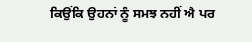ਕਿਉਂਕਿ ਉਹਨਾਂ ਨੂੰ ਸਮਝ ਨਹੀਂ ਐ ਪਰ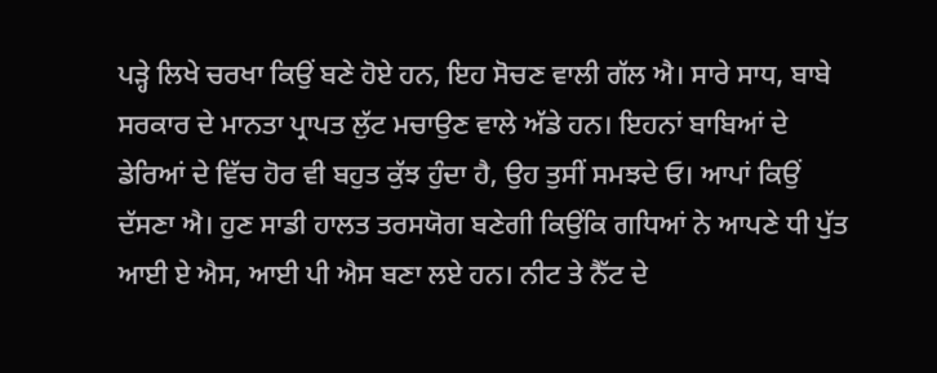ਪੜ੍ਹੇ ਲਿਖੇ ਚਰਖਾ ਕਿਉਂ ਬਣੇ ਹੋਏ ਹਨ, ਇਹ ਸੋਚਣ ਵਾਲੀ ਗੱਲ ਐ। ਸਾਰੇ ਸਾਧ, ਬਾਬੇ ਸਰਕਾਰ ਦੇ ਮਾਨਤਾ ਪ੍ਰਾਪਤ ਲੁੱਟ ਮਚਾਉਣ ਵਾਲੇ ਅੱਡੇ ਹਨ। ਇਹਨਾਂ ਬਾਬਿਆਂ ਦੇ ਡੇਰਿਆਂ ਦੇ ਵਿੱਚ ਹੋਰ ਵੀ ਬਹੁਤ ਕੁੱਝ ਹੁੰਦਾ ਹੈ, ਉਹ ਤੁਸੀਂ ਸਮਝਦੇ ਓ। ਆਪਾਂ ਕਿਉਂ ਦੱਸਣਾ ਐ। ਹੁਣ ਸਾਡੀ ਹਾਲਤ ਤਰਸਯੋਗ ਬਣੇਗੀ ਕਿਉਂਕਿ ਗਧਿਆਂ ਨੇ ਆਪਣੇ ਧੀ ਪੁੱਤ ਆਈ ਏ ਐਸ, ਆਈ ਪੀ ਐਸ ਬਣਾ ਲਏ ਹਨ। ਨੀਟ ਤੇ ਨੈੱਟ ਦੇ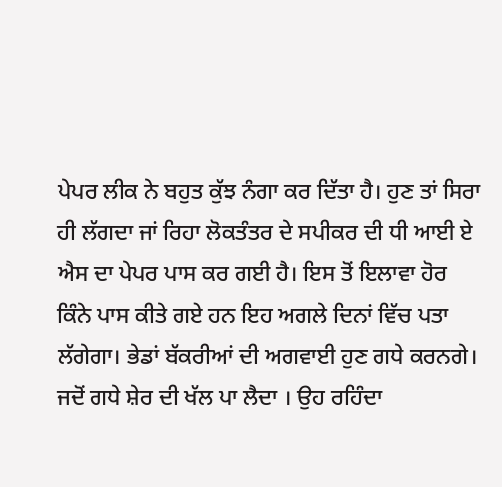ਪੇਪਰ ਲੀਕ ਨੇ ਬਹੁਤ ਕੁੱਝ ਨੰਗਾ ਕਰ ਦਿੱਤਾ ਹੈ। ਹੁਣ ਤਾਂ ਸਿਰਾ ਹੀ ਲੱਗਦਾ ਜਾਂ ਰਿਹਾ ਲੋਕਤੰਤਰ ਦੇ ਸਪੀਕਰ ਦੀ ਧੀ ਆਈ ਏ ਐਸ ਦਾ ਪੇਪਰ ਪਾਸ ਕਰ ਗਈ ਹੈ। ਇਸ ਤੋਂ ਇਲਾਵਾ ਹੋਰ ਕਿੰਨੇ ਪਾਸ ਕੀਤੇ ਗਏ ਹਨ ਇਹ ਅਗਲੇ ਦਿਨਾਂ ਵਿੱਚ ਪਤਾ ਲੱਗੇਗਾ। ਭੇਡਾਂ ਬੱਕਰੀਆਂ ਦੀ ਅਗਵਾਈ ਹੁਣ ਗਧੇ ਕਰਨਗੇ। ਜਦੋਂ ਗਧੇ ਸ਼ੇਰ ਦੀ ਖੱਲ ਪਾ ਲੈਦਾ । ਉਹ ਰਹਿੰਦਾ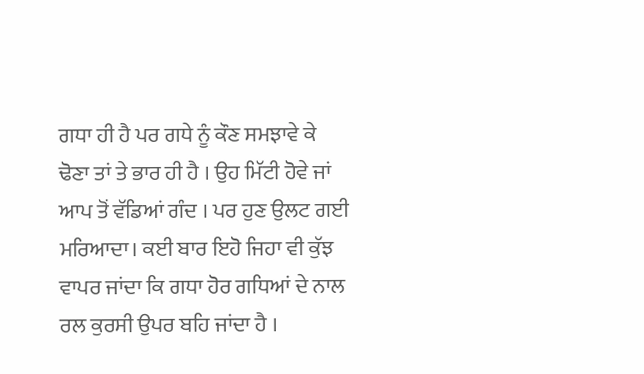ਗਧਾ ਹੀ ਹੈ ਪਰ ਗਧੇ ਨੂੰ ਕੌਣ ਸਮਝਾਵੇ ਕੇ ਢੋਣਾ ਤਾਂ ਤੇ ਭਾਰ ਹੀ ਹੈ । ਉਹ ਮਿੱਟੀ ਹੋਵੇ ਜਾਂ ਆਪ ਤੋਂ ਵੱਡਿਆਂ ਗੰਦ । ਪਰ ਹੁਣ ਉਲਟ ਗਈ ਮਰਿਆਦਾ। ਕਈ ਬਾਰ ਇਹੋ ਜਿਹਾ ਵੀ ਕੁੱਝ ਵਾਪਰ ਜਾਂਦਾ ਕਿ ਗਧਾ ਹੋਰ ਗਧਿਆਂ ਦੇ ਨਾਲ ਰਲ ਕੁਰਸੀ ਉਪਰ ਬਹਿ ਜਾਂਦਾ ਹੈ ।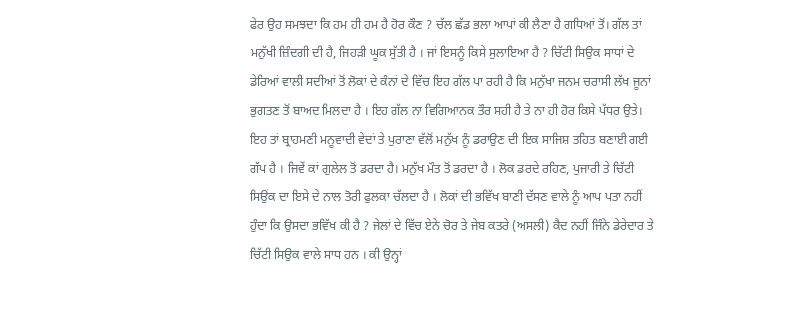ਫੇਰ ਉਹ ਸਮਝਦਾ ਕਿ ਹਮ ਹੀ ਹਮ ਹੈ ਹੋਰ ਕੌਣ ? ਚੱਲ ਛੱਡ ਭਲਾ ਆਪਾਂ ਕੀ ਲੈਣਾ ਹੈ ਗਧਿਆਂ ਤੋਂ। ਗੱਲ ਤਾਂ ਮਨੁੱਖੀ ਜ਼ਿੰਦਗੀ ਦੀ ਹੈ, ਜਿਹੜੀ ਘੂਕ ਸੁੱਤੀ ਹੈ । ਜਾਂ ਇਸਨੂੰ ਕਿਸੇ ਸੁਲਾਇਆ ਹੈ ? ਚਿੱਟੀ ਸਿਉਕ ਸਾਧਾਂ ਦੇ ਡੇਰਿਆਂ ਵਾਲੀ ਸਦੀਆਂ ਤੋਂ ਲੋਕਾਂ ਦੇ ਕੰਨਾਂ ਦੇ ਵਿੱਚ ਇਹ ਗੱਲ ਪਾ ਰਹੀ ਹੈ ਕਿ ਮਨੁੱਖਾ ਜਨਮ ਚਰਾਸੀ ਲੱਖ ਜੂਨਾਂ ਭੁਗਤਣ ਤੋਂ ਬਾਅਦ ਮਿਲਦਾ ਹੈ । ਇਹ ਗੱਲ ਨਾ ਵਿਗਿਆਨਕ ਤੌਰ ਸਹੀ ਹੈ ਤੇ ਨਾ ਹੀ ਹੋਰ ਕਿਸੇ ਪੱਧਰ ਉਤੇ। ਇਹ ਤਾਂ ਬ੍ਰਾਹਮਣੀ ਮਨੂਵਾਦੀ ਵੇਦਾਂ ਤੇ ਪੁਰਾਣਾ ਵੱਲੋਂ ਮਨੁੱਖ ਨੂੰ ਡਰਾਉਣ ਦੀ ਇਕ ਸਾਜਿਸ਼ ਤਹਿਤ ਬਣਾਈ ਗਈ ਗੱਪ ਹੈ । ਜਿਵੇਂ ਕਾਂ ਗੁਲੇਲ ਤੋਂ ਡਰਦਾ ਹੈ। ਮਨੁੱਖ ਮੌਤ ਤੋਂ ਡਰਦਾ ਹੈ । ਲੋਕ ਡਰਦੇ ਰਹਿਣ, ਪੁਜਾਰੀ ਤੇ ਚਿੱਟੀ ਸਿਉਂਕ ਦਾ ਇਸੇ ਦੇ ਨਾਲ ਤੋਰੀ ਫੁਲਕਾ ਚੱਲਦਾ ਹੈ । ਲੋਕਾਂ ਦੀ ਭਵਿੱਖ ਬਾਣੀ ਦੱਸਣ ਵਾਲੇ ਨੂੰ ਆਪ ਪਤਾ ਨਹੀਂ ਹੁੰਦਾ ਕਿ ਉਸਦਾ ਭਵਿੱਖ ਕੀ ਹੈ ? ਜੇਲਾਂ ਦੇ ਵਿੱਚ ਏਨੇ ਚੋਰ ਤੇ ਜੇਬ ਕਤਰੇ (ਅਸਲੀ) ਕੈਦ ਨਹੀਂ ਜਿੰਨੇ ਡੇਰੇਦਾਰ ਤੇ ਚਿੱਟੀ ਸਿਉਕ ਵਾਲੇ ਸਾਧ ਹਨ । ਕੀ ਉਨ੍ਹਾਂ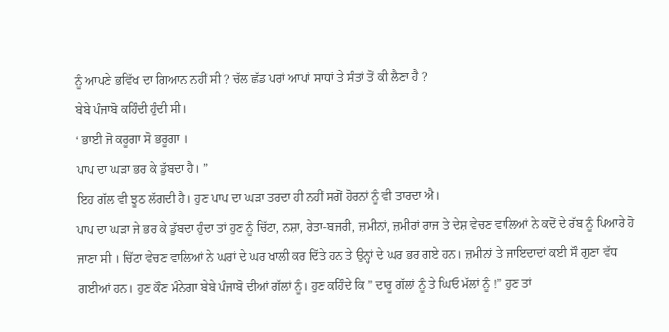ਨੂੰ ਆਪਣੇ ਭਵਿੱਖ ਦਾ ਗਿਆਨ ਨਹੀਂ ਸੀ ? ਚੱਲ ਛੱਡ ਪਰਾਂ ਆਪਾਂ ਸਾਧਾਂ ਤੇ ਸੰਤਾਂ ਤੋਂ ਕੀ ਲੈਣਾ ਹੈ ?
ਬੇਬੇ ਪੰਜਾਬੋ ਕਹਿੰਦੀ ਹੁੰਦੀ ਸੀ।
‘ ਭਾਈ ਜੋ ਕਰੂਗਾ ਸੋ ਭਰੂਗਾ ।
ਪਾਪ ਦਾ ਘੜਾ ਭਰ ਕੇ ਡੁੱਬਦਾ ਹੈ। ”
ਇਹ ਗੱਲ ਵੀ ਝੂਠ ਲੱਗਦੀ ਹੈ। ਹੁਣ ਪਾਪ ਦਾ ਘੜਾ ਤਰਦਾ ਹੀ ਨਹੀਂ ਸਗੋਂ ਹੋਰਨਾਂ ਨੂੰ ਵੀ ਤਾਰਦਾ ਐ।
ਪਾਪ ਦਾ ਘੜਾ ਜੇ ਭਰ ਕੇ ਡੁੱਬਦਾ ਹੁੰਦਾ ਤਾਂ ਹੁਣ ਨੂੰ ਚਿੱਟਾ, ਨਸ਼ਾ, ਰੇਤਾ-ਬਜਰੀ, ਜ਼ਮੀਨਾਂ, ਜ਼ਮੀਰਾਂ ਰਾਜ ਤੇ ਦੇਸ਼ ਵੇਚਣ ਵਾਲਿਆਂ ਨੇ ਕਦੋਂ ਦੇ ਰੱਬ ਨੂੰ ਪਿਆਰੇ ਹੋ ਜਾਣਾ ਸੀ । ਚਿੱਟਾ ਵੇਚਣ ਵਾਲਿਆਂ ਨੇ ਘਰਾਂ ਦੇ ਘਰ ਖਾਲੀ ਕਰ ਦਿੱਤੇ ਹਨ ਤੇ ਉਨ੍ਹਾਂ ਦੇ ਘਰ ਭਰ ਗਏ ਹਨ। ਜ਼ਮੀਨਾਂ ਤੇ ਜਾਇਦਾਦਾਂ ਕਈ ਸੌ ਗੁਣਾ ਵੱਧ ਗਈਆਂ ਹਨ। ਹੁਣ ਕੌਣ ਮੰਨੇਗਾ ਬੇਬੇ ਪੰਜਾਬੋ ਦੀਆਂ ਗੱਲਾਂ ਨੂੰ। ਹੁਣ ਕਹਿੰਦੇ ਕਿ ” ਦਾਰੂ ਗੱਲਾਂ ਨੂੰ ਤੇ ਘਿਓ ਮੱਲਾਂ ਨੂੰ !” ਹੁਣ ਤਾਂ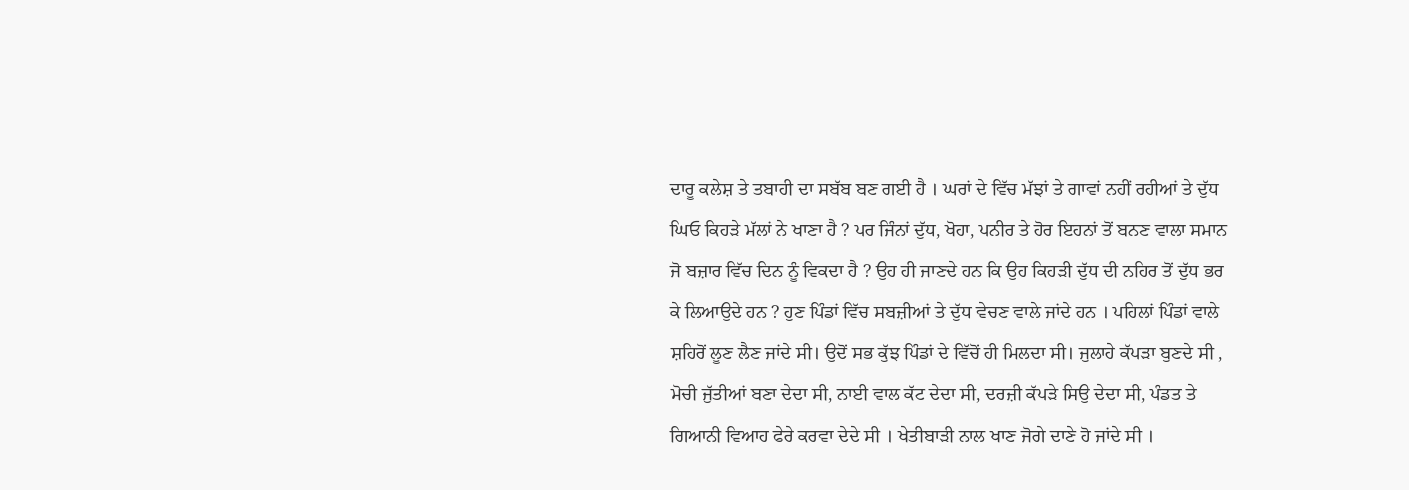ਦਾਰੂ ਕਲੇਸ਼ ਤੇ ਤਬਾਹੀ ਦਾ ਸਬੱਬ ਬਣ ਗਈ ਹੈ । ਘਰਾਂ ਦੇ ਵਿੱਚ ਮੱਝਾਂ ਤੇ ਗਾਵਾਂ ਨਹੀਂ ਰਹੀਆਂ ਤੇ ਦੁੱਧ ਘਿਓ ਕਿਹੜੇ ਮੱਲਾਂ ਨੇ ਖਾਣਾ ਹੈ ? ਪਰ ਜਿੰਨਾਂ ਦੁੱਧ, ਖੋਹਾ, ਪਨੀਰ ਤੇ ਹੋਰ ਇਹਨਾਂ ਤੋਂ ਬਨਣ ਵਾਲਾ ਸਮਾਨ ਜੋ ਬਜ਼ਾਰ ਵਿੱਚ ਦਿਨ ਨੂੰ ਵਿਕਦਾ ਹੈ ? ਉਹ ਹੀ ਜਾਣਦੇ ਹਨ ਕਿ ਉਹ ਕਿਹੜੀ ਦੁੱਧ ਦੀ ਨਹਿਰ ਤੋਂ ਦੁੱਧ ਭਰ ਕੇ ਲਿਆਉਦੇ ਹਨ ? ਹੁਣ ਪਿੰਡਾਂ ਵਿੱਚ ਸਬਜ਼ੀਆਂ ਤੇ ਦੁੱਧ ਵੇਚਣ ਵਾਲੇ ਜਾਂਦੇ ਹਨ । ਪਹਿਲਾਂ ਪਿੰਡਾਂ ਵਾਲੇ ਸ਼ਹਿਰੋਂ ਲੂਣ ਲੈਣ ਜਾਂਦੇ ਸੀ। ਉਦੋਂ ਸਭ ਕੁੱਝ ਪਿੰਡਾਂ ਦੇ ਵਿੱਚੋਂ ਹੀ ਮਿਲਦਾ ਸੀ। ਜੁਲਾਹੇ ਕੱਪੜਾ ਬੁਣਦੇ ਸੀ , ਮੋਚੀ ਜੁੱਤੀਆਂ ਬਣਾ ਦੇਦਾ ਸੀ, ਨਾਈ ਵਾਲ ਕੱਟ ਦੇਦਾ ਸੀ, ਦਰਜ਼ੀ ਕੱਪੜੇ ਸਿਉ ਦੇਦਾ ਸੀ, ਪੰਡਤ ਤੇ ਗਿਆਨੀ ਵਿਆਹ ਫੇਰੇ ਕਰਵਾ ਦੇਦੇ ਸੀ । ਖੇਤੀਬਾੜੀ ਨਾਲ ਖਾਣ ਜੋਗੇ ਦਾਣੇ ਹੋ ਜਾਂਦੇ ਸੀ ।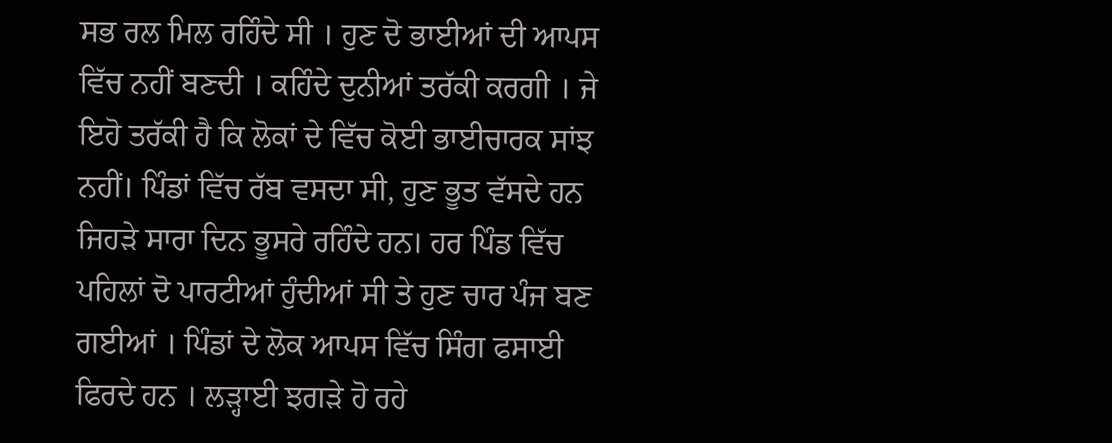ਸਭ ਰਲ ਮਿਲ ਰਹਿੰਦੇ ਸੀ । ਹੁਣ ਦੋ ਭਾਈਆਂ ਦੀ ਆਪਸ ਵਿੱਚ ਨਹੀਂ ਬਣਦੀ । ਕਹਿੰਦੇ ਦੁਨੀਆਂ ਤਰੱਕੀ ਕਰਗੀ । ਜੇ ਇਹੋ ਤਰੱਕੀ ਹੈ ਕਿ ਲੋਕਾਂ ਦੇ ਵਿੱਚ ਕੋਈ ਭਾਈਚਾਰਕ ਸਾਂਝ ਨਹੀਂ। ਪਿੰਡਾਂ ਵਿੱਚ ਰੱਬ ਵਸਦਾ ਸੀ, ਹੁਣ ਭੂਤ ਵੱਸਦੇ ਹਨ ਜਿਹੜੇ ਸਾਰਾ ਦਿਨ ਭੂਸਰੇ ਰਹਿੰਦੇ ਹਨ। ਹਰ ਪਿੰਡ ਵਿੱਚ ਪਹਿਲਾਂ ਦੋ ਪਾਰਟੀਆਂ ਹੁੰਦੀਆਂ ਸੀ ਤੇ ਹੁਣ ਚਾਰ ਪੰਜ ਬਣ ਗਈਆਂ । ਪਿੰਡਾਂ ਦੇ ਲੋਕ ਆਪਸ ਵਿੱਚ ਸਿੰਗ ਫਸਾਈ ਫਿਰਦੇ ਹਨ । ਲੜ੍ਹਾਈ ਝਗੜੇ ਹੋ ਰਹੇ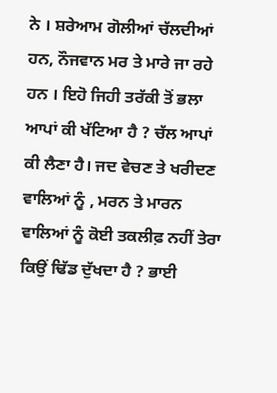ਨੇ । ਸ਼ਰੇਆਮ ਗੋਲੀਆਂ ਚੱਲਦੀਆਂ ਹਨ, ਨੌਜਵਾਨ ਮਰ ਤੇ ਮਾਰੇ ਜਾ ਰਹੇ ਹਨ । ਇਹੋ ਜਿਹੀ ਤਰੱਕੀ ਤੋਂ ਭਲਾ ਆਪਾਂ ਕੀ ਖੱਟਿਆ ਹੈ ? ਚੱਲ ਆਪਾਂ ਕੀ ਲੈਣਾ ਹੈ। ਜਦ ਵੇਚਣ ਤੇ ਖਰੀਦਣ ਵਾਲਿਆਂ ਨੂੰ , ਮਰਨ ਤੇ ਮਾਰਨ ਵਾਲਿਆਂ ਨੂੰ ਕੋਈ ਤਕਲੀਫ਼ ਨਹੀਂ ਤੇਰਾ ਕਿਉਂ ਢਿੱਡ ਦੁੱਖਦਾ ਹੈ ? ਭਾਈ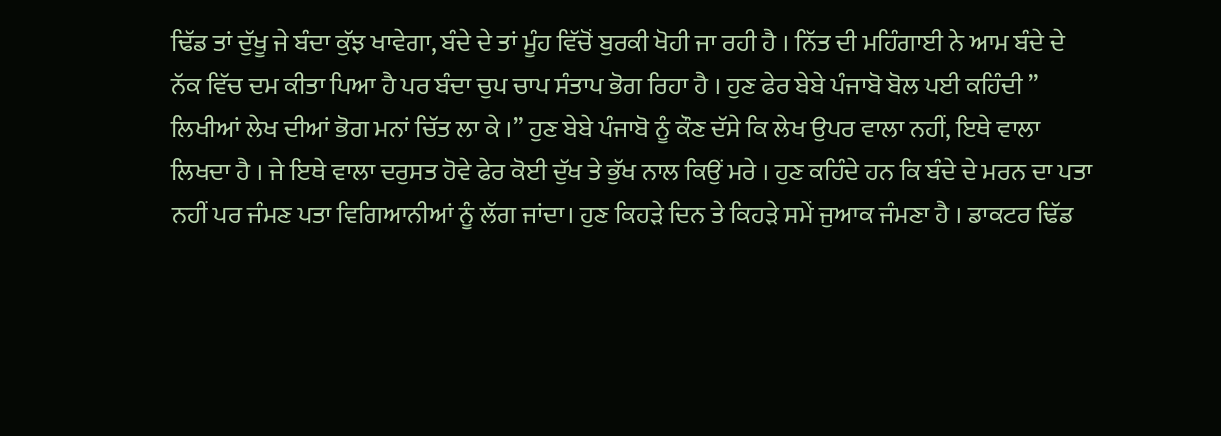ਢਿੱਡ ਤਾਂ ਦੁੱਖੂ ਜੇ ਬੰਦਾ ਕੁੱਝ ਖਾਵੇਗਾ, ਬੰਦੇ ਦੇ ਤਾਂ ਮੂੰਹ ਵਿੱਚੋਂ ਬੁਰਕੀ ਖੋਹੀ ਜਾ ਰਹੀ ਹੈ । ਨਿੱਤ ਦੀ ਮਹਿੰਗਾਈ ਨੇ ਆਮ ਬੰਦੇ ਦੇ ਨੱਕ ਵਿੱਚ ਦਮ ਕੀਤਾ ਪਿਆ ਹੈ ਪਰ ਬੰਦਾ ਚੁਪ ਚਾਪ ਸੰਤਾਪ ਭੋਗ ਰਿਹਾ ਹੈ । ਹੁਣ ਫੇਰ ਬੇਬੇ ਪੰਜਾਬੋ ਬੋਲ ਪਈ ਕਹਿੰਦੀ ” ਲਿਖੀਆਂ ਲੇਖ ਦੀਆਂ ਭੋਗ ਮਨਾਂ ਚਿੱਤ ਲਾ ਕੇ ।” ਹੁਣ ਬੇਬੇ ਪੰਜਾਬੋ ਨੂੰ ਕੌਣ ਦੱਸੇ ਕਿ ਲੇਖ ਉਪਰ ਵਾਲਾ ਨਹੀਂ, ਇਥੇ ਵਾਲਾ ਲਿਖਦਾ ਹੈ । ਜੇ ਇਥੇ ਵਾਲਾ ਦਰੁਸਤ ਹੋਵੇ ਫੇਰ ਕੋਈ ਦੁੱਖ ਤੇ ਭੁੱਖ ਨਾਲ ਕਿਉਂ ਮਰੇ । ਹੁਣ ਕਹਿੰਦੇ ਹਨ ਕਿ ਬੰਦੇ ਦੇ ਮਰਨ ਦਾ ਪਤਾ ਨਹੀਂ ਪਰ ਜੰਮਣ ਪਤਾ ਵਿਗਿਆਨੀਆਂ ਨੂੰ ਲੱਗ ਜਾਂਦਾ। ਹੁਣ ਕਿਹੜੇ ਦਿਨ ਤੇ ਕਿਹੜੇ ਸਮੇਂ ਜੁਆਕ ਜੰਮਣਾ ਹੈ । ਡਾਕਟਰ ਢਿੱਡ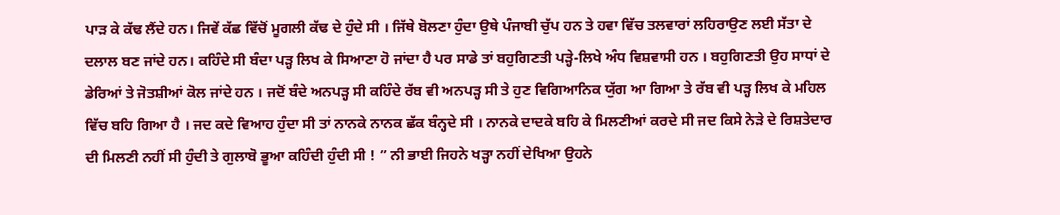ਪਾੜ ਕੇ ਕੱਢ ਲੈਂਦੇ ਹਨ। ਜਿਵੇਂ ਕੱਛ ਵਿੱਚੋਂ ਮੂਗਲੀ ਕੱਢ ਦੇ ਹੁੰਦੇ ਸੀ । ਜਿੱਥੇ ਬੋਲਣਾ ਹੁੰਦਾ ਉਥੇ ਪੰਜਾਬੀ ਚੁੱਪ ਹਨ ਤੇ ਹਵਾ ਵਿੱਚ ਤਲਵਾਰਾਂ ਲਹਿਰਾਉਣ ਲਈ ਸੱਤਾ ਦੇ ਦਲਾਲ ਬਣ ਜਾਂਦੇ ਹਨ। ਕਹਿੰਦੇ ਸੀ ਬੰਦਾ ਪੜ੍ਹ ਲਿਖ ਕੇ ਸਿਆਣਾ ਹੋ ਜਾਂਦਾ ਹੈ ਪਰ ਸਾਡੇ ਤਾਂ ਬਹੁਗਿਣਤੀ ਪੜ੍ਹੇ-ਲਿਖੇ ਅੰਧ ਵਿਸ਼ਵਾਸੀ ਹਨ । ਬਹੁਗਿਣਤੀ ਉਹ ਸਾਧਾਂ ਦੇ ਡੇਰਿਆਂ ਤੇ ਜੋਤਸ਼ੀਆਂ ਕੋਲ ਜਾਂਦੇ ਹਨ । ਜਦੋਂ ਬੰਦੇ ਅਨਪੜ੍ਹ ਸੀ ਕਹਿੰਦੇ ਰੱਬ ਵੀ ਅਨਪੜ੍ਹ ਸੀ ਤੇ ਹੁਣ ਵਿਗਿਆਨਿਕ ਯੁੱਗ ਆ ਗਿਆ ਤੇ ਰੱਬ ਵੀ ਪੜ੍ਹ ਲਿਖ ਕੇ ਮਹਿਲ ਵਿੱਚ ਬਹਿ ਗਿਆ ਹੈ । ਜਦ ਕਦੇ ਵਿਆਹ ਹੁੰਦਾ ਸੀ ਤਾਂ ਨਾਨਕੇ ਨਾਨਕ ਛੱਕ ਬੰਨ੍ਹਦੇ ਸੀ । ਨਾਨਕੇ ਦਾਦਕੇ ਬਹਿ ਕੇ ਮਿਲਣੀਆਂ ਕਰਦੇ ਸੀ ਜਦ ਕਿਸੇ ਨੇੜੇ ਦੇ ਰਿਸ਼ਤੇਦਾਰ ਦੀ ਮਿਲਣੀ ਨਹੀਂ ਸੀ ਹੁੰਦੀ ਤੇ ਗੁਲਾਬੋ ਭੂਆ ਕਹਿੰਦੀ ਹੁੰਦੀ ਸੀ ! ” ਨੀ ਭਾਈ ਜਿਹਨੇ ਖੜ੍ਹਾ ਨਹੀਂ ਦੇਖਿਆ ਉਹਨੇ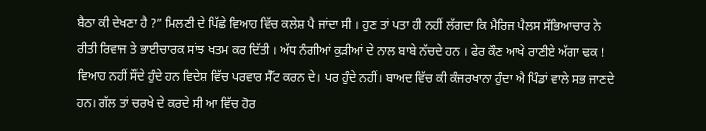ਬੈਠਾ ਕੀ ਦੇਖਣਾ ਹੈ ?” ਮਿਲਣੀ ਦੇ ਪਿੱਛੇ ਵਿਆਹ ਵਿੱਚ ਕਲੇਸ਼ ਪੈ ਜਾਂਦਾ ਸੀ । ਹੁਣ ਤਾਂ ਪਤਾ ਹੀ ਨਹੀਂ ਲੱਗਦਾ ਕਿ ਮੈਰਿਜ ਪੈਲਸ ਸੱਭਿਆਚਾਰ ਨੇ ਰੀਤੀ ਰਿਵਾਜ ਤੇ ਭਾਈਚਾਰਕ ਸਾਂਝ ਖਤਮ ਕਰ ਦਿੱਤੀ । ਅੱਧ ਨੰਗੀਆਂ ਕੁੜੀਆਂ ਦੇ ਨਾਲ ਬਾਬੇ ਨੱਚਦੇ ਹਨ । ਫੇਰ ਕੌਣ ਆਖੇ ਰਾਣੀਏ ਅੱਗਾ ਢਕ ! ਵਿਆਹ ਨਹੀਂ ਸੌਂਦੇ ਹੁੰਦੇ ਹਨ ਵਿਦੇਸ਼ ਵਿੱਚ ਪਰਵਾਰ ਸੈੱਟ ਕਰਨ ਦੇ। ਪਰ ਹੁੰਦੇ ਨਹੀਂ। ਬਾਅਦ ਵਿੱਚ ਕੀ ਕੰਜਰਖਾਨਾ ਹੁੰਦਾ ਐ ਪਿੰਡਾਂ ਵਾਲੇ ਸਭ ਜਾਣਦੇ ਹਨ। ਗੱਲ ਤਾਂ ਚਰਖੇ ਦੇ ਕਰਦੇ ਸੀ ਆ ਵਿੱਚ ਹੋਰ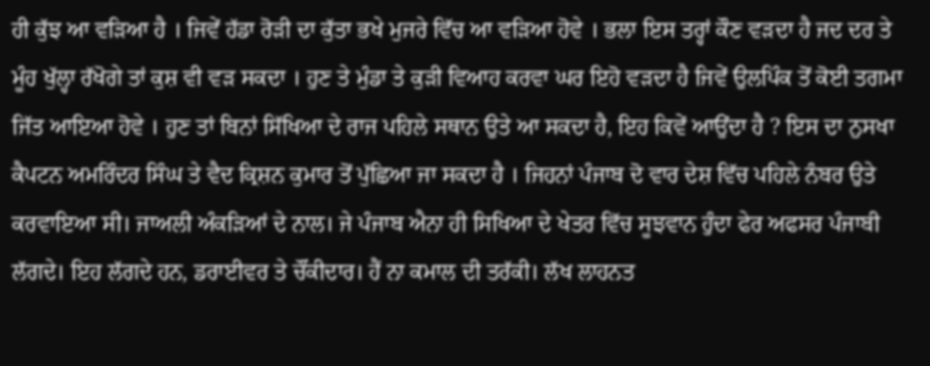ਹੀ ਕੁੱਝ ਆ ਵੜਿਆ ਹੈ । ਜਿਵੇਂ ਹੱਡਾ ਰੋੜੀ ਦਾ ਕੁੱਤਾ ਭਖੇ ਮੁਜਰੇ ਵਿੱਚ ਆ ਵੜਿਆ ਹੋਵੇ । ਭਲਾ ਇਸ ਤਰ੍ਹਾਂ ਕੌਣ ਵੜਦਾ ਹੈ ਜਦ ਦਰ ਤੇ ਮੂੰਹ ਖੁੱਲ੍ਹਾ ਰੱਖੋਗੇ ਤਾਂ ਕੁਸ਼ ਵੀ ਵੜ ਸਕਦਾ । ਹੁਣ ਤੇ ਮੁੰਡਾ ਤੇ ਕੁੜੀ ਵਿਆਹ ਕਰਵਾ ਘਰ ਇਹੋ ਵੜਦਾ ਹੈ ਜਿਵੇਂ ਉਲਪਿੰਕ ਤੋਂ ਕੋਈ ਤਗਮਾ ਜਿੱਤ ਆਇਆ ਹੋਵੇ । ਹੁਣ ਤਾਂ ਬਿਨਾਂ ਸਿੱਖਿਆ ਦੇ ਰਾਜ ਪਹਿਲੇ ਸਥਾਨ ਉਤੇ ਆ ਸਕਦਾ ਹੈ, ਇਹ ਕਿਵੇਂ ਆਉਂਦਾ ਹੈ ? ਇਸ ਦਾ ਨੁਸਖਾ ਕੈਪਟਨ ਅਮਰਿੰਦਰ ਸਿੰਘ ਤੇ ਵੈਦ ਕ੍ਰਿਸ਼ਨ ਕੁਮਾਰ ਤੋਂ ਪੁੱਛਿਆ ਜਾ ਸਕਦਾ ਹੈ । ਜਿਹਨਾਂ ਪੰਜਾਬ ਦੋ ਵਾਰ ਦੇਸ਼ ਵਿੱਚ ਪਹਿਲੇ ਨੰਬਰ ਉਤੇ ਕਰਵਾਇਆ ਸੀ। ਜਾਅਲੀ ਅੰਕੜਿਆਂ ਦੇ ਨਾਲ। ਜੇ ਪੰਜਾਬ ਐਨਾ ਹੀ ਸਿਖਿਆ ਦੇ ਖੇਤਰ ਵਿੱਚ ਸੂਝਵਾਨ ਹੁੰਦਾ ਫੇਰ ਅਫਸਰ ਪੰਜਾਬੀ ਲੱਗਦੇ। ਇਹ ਲੱਗਦੇ ਹਨ, ਡਰਾਈਵਰ ਤੇ ਚੌਂਕੀਦਾਰ। ਹੈਂ ਨਾ ਕਮਾਲ ਦੀ ਤਰੱਕੀ। ਲੱਖ ਲਾਹਨਤ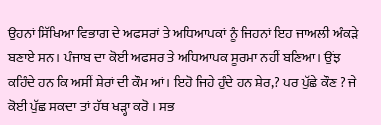ਉਹਨਾਂ ਸਿੱਖਿਆ ਵਿਭਾਗ ਦੇ ਅਫਸਰਾਂ ਤੇ ਅਧਿਆਪਕਾਂ ਨੂੰ ਜਿਹਨਾਂ ਇਹ ਜਾਅਲੀ ਅੰਕੜੇ ਬਣਾਏ ਸਨ। ਪੰਜਾਬ ਦਾ ਕੋਈ ਅਫਸਰ ਤੇ ਅਧਿਆਪਕ ਸੂਰਮਾ ਨਹੀਂ ਬਣਿਆ। ਉਂਝ ਕਹਿੰਦੇ ਹਨ ਕਿ ਅਸੀਂ ਸ਼ੇਰਾਂ ਦੀ ਕੌਮ ਆਂ। ਇਹੋ ਜਿਹੇ ਹੁੰਦੇ ਹਨ ਸ਼ੇਰ,? ਪਰ ਪੁੱਛੇ ਕੌਣ ? ਜੇ ਕੋਈ ਪੁੱਛ ਸਕਦਾ ਤਾਂ ਹੱਥ ਖੜ੍ਹਾ ਕਰੋ । ਸਭ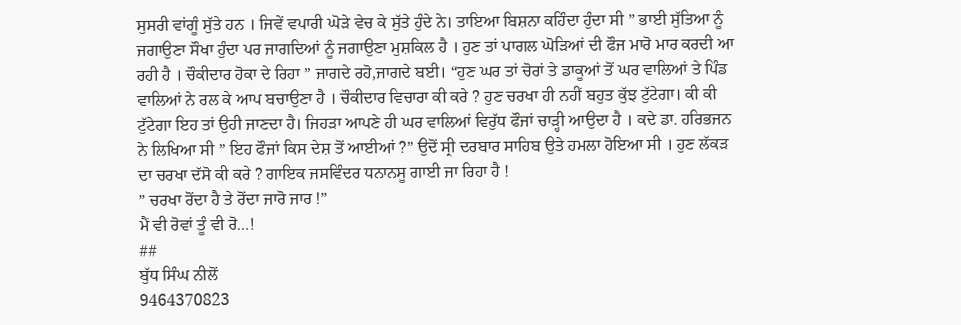ਸੁਸਰੀ ਵਾਂਗੂੰ ਸੁੱਤੇ ਹਨ । ਜਿਵੇਂ ਵਪਾਰੀ ਘੋੜੇ ਵੇਚ ਕੇ ਸੁੱਤੇ ਹੁੰਦੇ ਨੇ। ਤਾਇਆ ਬਿਸ਼ਨਾ ਕਹਿੰਦਾ ਹੁੰਦਾ ਸੀ ” ਭਾਈ ਸੁੱਤਿਆ ਨੂੰ ਜਗਾਉਣਾ ਸੌਖਾ ਹੁੰਦਾ ਪਰ ਜਾਗਦਿਆਂ ਨੂੰ ਜਗਾਉਣਾ ਮੁਸ਼ਕਿਲ ਹੈ । ਹੁਣ ਤਾਂ ਪਾਗਲ ਘੋੜਿਆਂ ਦੀ ਫੌਜ ਮਾਰੋ ਮਾਰ ਕਰਦੀ ਆ ਰਹੀ ਹੈ । ਚੌਕੀਦਾਰ ਹੋਕਾ ਦੇ ਰਿਹਾ ” ਜਾਗਦੇ ਰਹੋ,ਜਾਗਦੇ ਬਈ। “ਹੁਣ ਘਰ ਤਾਂ ਚੋਰਾਂ ਤੇ ਡਾਕੂਆਂ ਤੋਂ ਘਰ ਵਾਲਿਆਂ ਤੇ ਪਿੰਡ ਵਾਲਿਆਂ ਨੇ ਰਲ ਕੇ ਆਪ ਬਚਾਉਣਾ ਹੈ । ਚੌਕੀਦਾਰ ਵਿਚਾਰਾ ਕੀ ਕਰੇ ? ਹੁਣ ਚਰਖਾ ਹੀ ਨਹੀਂ ਬਹੁਤ ਕੁੱਝ ਟੁੱਟੇਗਾ। ਕੀ ਕੀ ਟੁੱਟੇਗਾ ਇਹ ਤਾਂ ਉਹੀ ਜਾਣਦਾ ਹੈ। ਜਿਹੜਾ ਆਪਣੇ ਹੀ ਘਰ ਵਾਲਿਆਂ ਵਿਰੁੱਧ ਫੌਜਾਂ ਚਾੜ੍ਹੀ ਆਉਦਾ ਹੈ । ਕਦੇ ਡਾ. ਹਰਿਭਜਨ ਨੇ ਲਿਖਿਆ ਸੀ ” ਇਹ ਫੌਜਾਂ ਕਿਸ ਦੇਸ਼ ਤੋਂ ਆਈਆਂ ?” ਉਦੋਂ ਸ੍ਰੀ ਦਰਬਾਰ ਸਾਹਿਬ ਉਤੇ ਹਮਲਾ ਹੋਇਆ ਸੀ । ਹੁਣ ਲੱਕੜ ਦਾ ਚਰਖਾ ਦੱਸੋ ਕੀ ਕਰੇ ? ਗਾਇਕ ਜਸਵਿੰਦਰ ਧਨਾਨਸੂ ਗਾਈ ਜਾ ਰਿਹਾ ਹੈ !
” ਚਰਖਾ ਰੋਂਦਾ ਹੈ ਤੇ ਰੋਂਦਾ ਜਾਰੋ ਜਾਰ !”
ਮੈਂ ਵੀ ਰੋਵਾਂ ਤੂੰ ਵੀ ਰੋ…!
##
ਬੁੱਧ ਸਿੰਘ ਨੀਲੋਂ
9464370823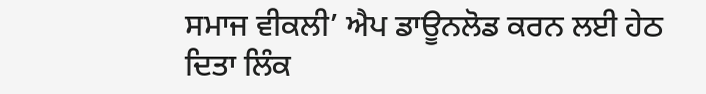ਸਮਾਜ ਵੀਕਲੀ’ ਐਪ ਡਾਊਨਲੋਡ ਕਰਨ ਲਈ ਹੇਠ ਦਿਤਾ ਲਿੰਕ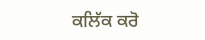ਕਲਿੱਕ ਕਰੋ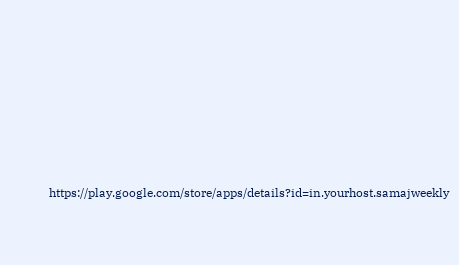https://play.google.com/store/apps/details?id=in.yourhost.samajweekly